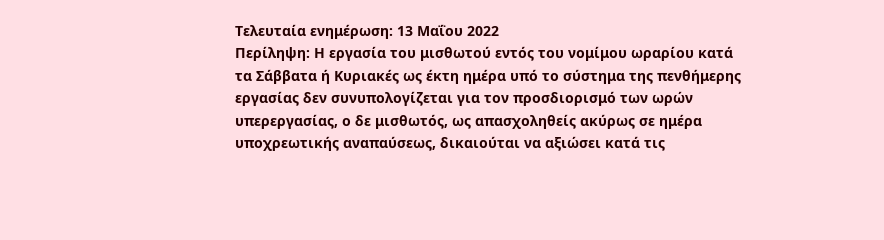Τελευταία ενημέρωση: 13 Μαΐου 2022
Περίληψη: Η εργασία του μισθωτού εντός του νομίμου ωραρίου κατά τα Σάββατα ή Κυριακές ως έκτη ημέρα υπό το σύστημα της πενθήμερης εργασίας δεν συνυπολογίζεται για τον προσδιορισμό των ωρών υπερεργασίας, ο δε μισθωτός, ως απασχοληθείς ακύρως σε ημέρα υποχρεωτικής αναπαύσεως, δικαιούται να αξιώσει κατά τις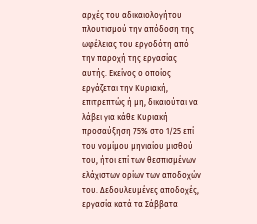αρχές του αδικαιολογήτου πλουτισμού την απόδοση της ωφέλειας του εργοδότη από την παροχή της εργασίας αυτής. Εκείνος ο οποίος εργάζεται την Κυριακή, επιτρεπτώς ή μη, δικαιούται να λάβει για κάθε Κυριακή προσαύξηση 75% στο 1/25 επί του νομίμου μηνιαίου μισθού του, ήτοι επί των θεσπισμένων ελάχιστων ορίων των αποδοχών του. Δεδουλευμένες αποδοχές, εργασία κατά τα Σάββατα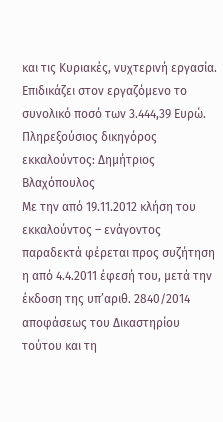και τις Κυριακές, νυχτερινή εργασία. Επιδικάζει στον εργαζόμενο το συνολικό ποσό των 3.444,39 Ευρώ.
Πληρεξούσιος δικηγόρος εκκαλούντος: Δημήτριος Βλαχόπουλος
Με την από 19.11.2012 κλήση του εκκαλούντος – ενάγοντος παραδεκτά φέρεται προς συζήτηση η από 4.4.2011 έφεσή του, μετά την έκδοση της υπ’αριθ. 2840/2014 αποφάσεως του Δικαστηρίου τούτου και τη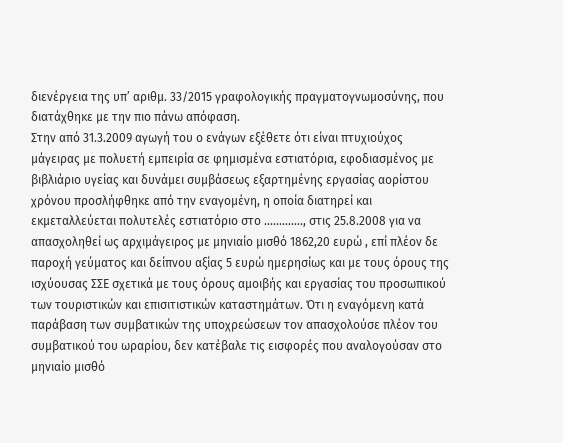διενέργεια της υπ’ αριθμ. 33/2015 γραφολογικής πραγματογνωμοσύνης, που διατάχθηκε με την πιο πάνω απόφαση.
Στην από 31.3.2009 αγωγή του ο ενάγων εξέθετε ότι είναι πτυχιούχος μάγειρας με πολυετή εμπειρία σε φημισμένα εστιατόρια, εφοδιασμένος με βιβλιάριο υγείας και δυνάμει συμβάσεως εξαρτημένης εργασίας αορίστου χρόνου προσλήφθηκε από την εναγομένη, η οποία διατηρεί και εκμεταλλεύεται πολυτελές εστιατόριο στο …………., στις 25.8.2008 για να απασχοληθεί ως αρχιμάγειρος με μηνιαίο μισθό 1862,20 ευρώ , επί πλέον δε παροχή γεύματος και δείπνου αξίας 5 ευρώ ημερησίως και με τους όρους της ισχύουσας ΣΣΕ σχετικά με τους όρους αμοιβής και εργασίας του προσωπικού των τουριστικών και επισιτιστικών καταστημάτων. Ότι η εναγόμενη κατά παράβαση των συμβατικών της υποχρεώσεων τον απασχολούσε πλέον του συμβατικού του ωραρίου, δεν κατέβαλε τις εισφορές που αναλογούσαν στο μηνιαίο μισθό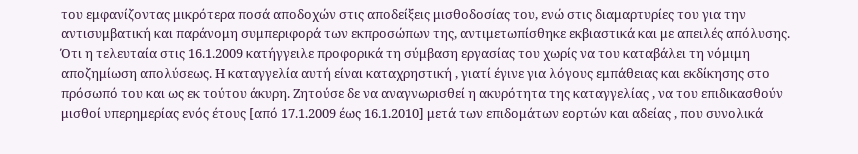του εμφανίζοντας μικρότερα ποσά αποδοχών στις αποδείξεις μισθοδοσίας του, ενώ στις διαμαρτυρίες του για την αντισυμβατική και παράνομη συμπεριφορά των εκπροσώπων της, αντιμετωπίσθηκε εκβιαστικά και με απειλές απόλυσης. Ότι η τελευταία στις 16.1.2009 κατήγγειλε προφορικά τη σύμβαση εργασίας του χωρίς να του καταβάλει τη νόμιμη αποζημίωση απολύσεως. Η καταγγελία αυτή είναι καταχρηστική , γιατί έγινε για λόγους εμπάθειας και εκδίκησης στο πρόσωπό του και ως εκ τούτου άκυρη. Ζητούσε δε να αναγνωρισθεί η ακυρότητα της καταγγελίας , να του επιδικασθούν μισθοί υπερημερίας ενός έτους [από 17.1.2009 έως 16.1.2010] μετά των επιδομάτων εορτών και αδείας , που συνολικά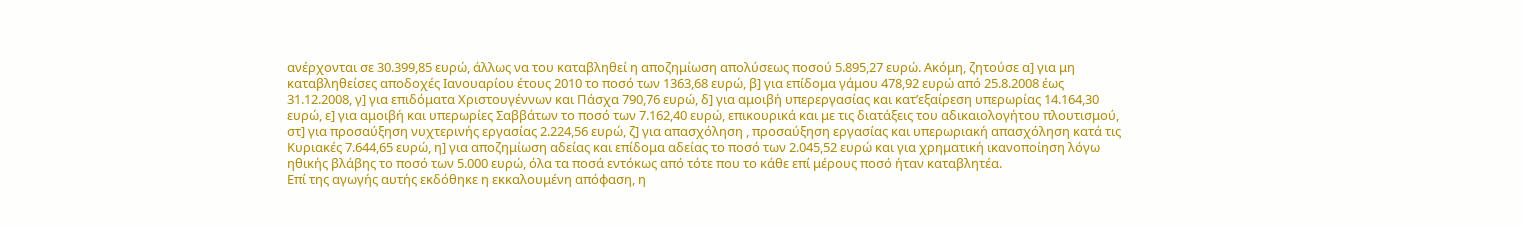ανέρχονται σε 30.399,85 ευρώ, άλλως να του καταβληθεί η αποζημίωση απολύσεως ποσού 5.895,27 ευρώ. Ακόμη, ζητούσε α] για μη καταβληθείσες αποδοχές Ιανουαρίου έτους 2010 το ποσό των 1363,68 ευρώ, β] για επίδομα γάμου 478,92 ευρώ από 25.8.2008 έως 31.12.2008, γ] για επιδόματα Χριστουγέννων και Πάσχα 790,76 ευρώ, δ] για αμοιβή υπερεργασίας και κατ’εξαίρεση υπερωρίας 14.164,30 ευρώ, ε] για αμοιβή και υπερωρίες Σαββάτων το ποσό των 7.162,40 ευρώ, επικουρικά και με τις διατάξεις του αδικαιολογήτου πλουτισμού, στ] για προσαύξηση νυχτερινής εργασίας 2.224,56 ευρώ, ζ] για απασχόληση , προσαύξηση εργασίας και υπερωριακή απασχόληση κατά τις Κυριακές 7.644,65 ευρώ, η] για αποζημίωση αδείας και επίδομα αδείας το ποσό των 2.045,52 ευρώ και για χρηματική ικανοποίηση λόγω ηθικής βλάβης το ποσό των 5.000 ευρώ, όλα τα ποσά εντόκως από τότε που το κάθε επί μέρους ποσό ήταν καταβλητέα.
Επί της αγωγής αυτής εκδόθηκε η εκκαλουμένη απόφαση, η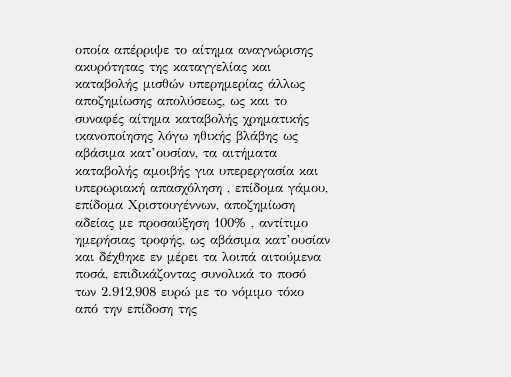οποία απέρριψε το αίτημα αναγνώρισης ακυρότητας της καταγγελίας και καταβολής μισθών υπερημερίας άλλως αποζημίωσης απολύσεως, ως και το συναφές αίτημα καταβολής χρηματικής ικανοποίησης λόγω ηθικής βλάβης ως αβάσιμα κατ’ουσίαν, τα αιτήματα καταβολής αμοιβής για υπερεργασία και υπερωριακή απασχόληση , επίδομα γάμου, επίδομα Χριστουγέννων, αποζημίωση αδείας με προσαύξηση 100% , αντίτιμο ημερήσιας τροφής, ως αβάσιμα κατ’ουσίαν και δέχθηκε εν μέρει τα λοιπά αιτούμενα ποσά, επιδικάζοντας συνολικά το ποσό των 2.912,908 ευρώ με το νόμιμο τόκο από την επίδοση της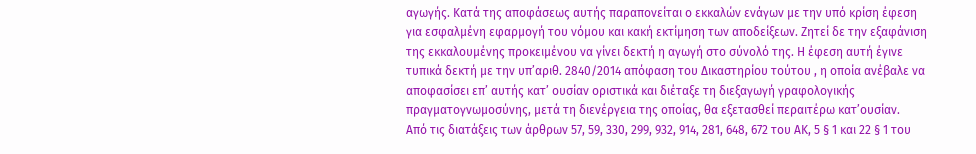αγωγής. Κατά της αποφάσεως αυτής παραπονείται ο εκκαλών ενάγων με την υπό κρίση έφεση για εσφαλμένη εφαρμογή του νόμου και κακή εκτίμηση των αποδείξεων. Ζητεί δε την εξαφάνιση της εκκαλουμένης προκειμένου να γίνει δεκτή η αγωγή στο σύνολό της. Η έφεση αυτή έγινε τυπικά δεκτή με την υπ’αριθ. 2840/2014 απόφαση του Δικαστηρίου τούτου , η οποία ανέβαλε να αποφασίσει επ’ αυτής κατ’ ουσίαν οριστικά και διέταξε τη διεξαγωγή γραφολογικής πραγματογνωμοσύνης, μετά τη διενέργεια της οποίας, θα εξετασθεί περαιτέρω κατ’ουσίαν.
Από τις διατάξεις των άρθρων 57, 59, 330, 299, 932, 914, 281, 648, 672 του ΑΚ, 5 § 1 και 22 § 1 του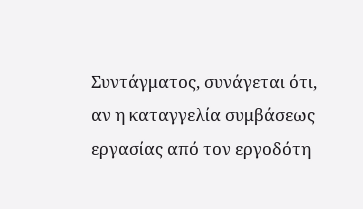Συντάγματος, συνάγεται ότι, αν η καταγγελία συμβάσεως εργασίας από τον εργοδότη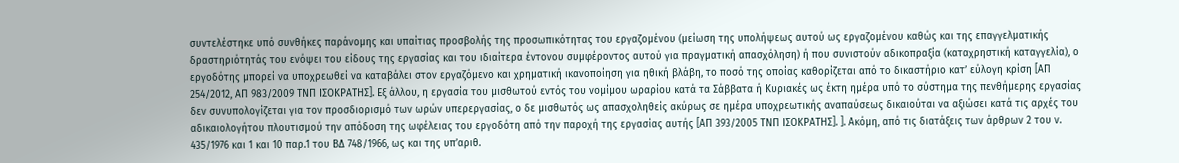συντελέστηκε υπό συνθήκες παράνομης και υπαίτιας προσβολής της προσωπικότητας του εργαζομένου (μείωση της υπολήψεως αυτού ως εργαζομένου καθώς και της επαγγελματικής δραστηριότητάς του ενόψει του είδους της εργασίας και του ιδιαίτερα έντονου συμφέροντος αυτού για πραγματική απασχόληση) ή που συνιστούν αδικοπραξία (καταχρηστική καταγγελία), ο εργοδότης μπορεί να υποχρεωθεί να καταβάλει στον εργαζόμενο και χρηματική ικανοποίηση για ηθική βλάβη, το ποσό της οποίας καθορίζεται από το δικαστήριο κατ’ εύλογη κρίση [ΑΠ 254/2012, ΑΠ 983/2009 ΤΝΠ ΙΣΟΚΡΑΤΗΣ]. Εξ άλλου, η εργασία του μισθωτού εντός του νομίμου ωραρίου κατά τα Σάββατα ή Κυριακές ως έκτη ημέρα υπό το σύστημα της πενθήμερης εργασίας δεν συνυπολογίζεται για τον προσδιορισμό των ωρών υπερεργασίας, ο δε μισθωτός ως απασχοληθείς ακύρως σε ημέρα υποχρεωτικής αναπαύσεως δικαιούται να αξιώσει κατά τις αρχές του αδικαιολογήτου πλουτισμού την απόδοση της ωφέλειας του εργοδότη από την παροχή της εργασίας αυτής [ΑΠ 393/2005 ΤΝΠ ΙΣΟΚΡΑΤΗΣ]. ]. Ακόμη, από τις διατάξεις των άρθρων 2 του ν. 435/1976 και 1 και 10 παρ.1 του ΒΔ 748/1966, ως και της υπ’αριθ.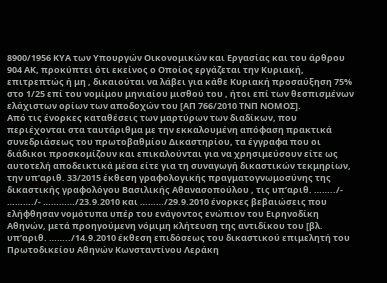8900/1956 ΚΥΑ των Υπουργών Οικονομικών και Εργασίας και του άρθρου 904 ΑΚ, προκύπτει ότι εκείνος ο Οποίος εργάζεται την Κυριακή, επιτρεπτώς ή μη , δικαιούται να λάβει για κάθε Κυριακή προσαύξηση 75% στο 1/25 επί του νομίμου μηνιαίου μισθού του , ήτοι επί των θεσπισμένων ελάχιστων ορίων των αποδοχών του [ΑΠ 766/2010 ΤΝΠ ΝΟΜΟΣ].
Από τις ένορκες καταθέσεις των μαρτύρων των διαδίκων, που περιέχονται στα ταυτάριθμα με την εκκαλουμένη απόφαση πρακτικά συνεδριάσεως του πρωτοβαθμίου Δικαστηρίου, τα έγγραφα που οι διάδικοι προσκομίζουν και επικαλούνται για να χρησιμεύσουν είτε ως αυτοτελή αποδεικτικά μέσα είτε για τη συναγωγή δικαστικών τεκμηρίων, την υπ’αριθ. 33/2015 έκθεση γραφολογικής πραγματογνωμοσύνης της δικαστικής γραφολόγου Βασιλικής Αθανασοπούλου , τις υπ’αριθ. ……../- ………./- …………/23.9.2010 και ………/29.9.2010 ένορκες βεβαιώσεις που ελήφθησαν νομότυπα υπέρ του ενάγοντος ενώπιον του Ειρηνοδίκη Αθηνών, μετά προηγούμενη νόμιμη κλήτευση της αντιδίκου του [βλ. υπ’αριθ. ……../14.9.2010 έκθεση επιδόσεως του δικαστικού επιμελητή του Πρωτοδικείου Αθηνών Κωνσταντίνου Λεράκη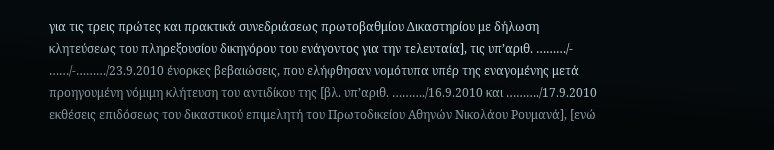για τις τρεις πρώτες και πρακτικά συνεδριάσεως πρωτοβαθμίου Δικαστηρίου με δήλωση κλητεύσεως του πληρεξουσίου δικηγόρου του ενάγοντος για την τελευταία], τις υπ’αριθ. ………/- ……/-………/23.9.2010 ένορκες βεβαιώσεις, που ελήφθησαν νομότυπα υπέρ της εναγομένης μετά προηγουμένη νόμιμη κλήτευση του αντιδίκου της [βλ. υπ’αριθ. ………./16.9.2010 και ………./17.9.2010 εκθέσεις επιδόσεως του δικαστικού επιμελητή του Πρωτοδικείου Αθηνών Νικολάου Ρουμανά], [ενώ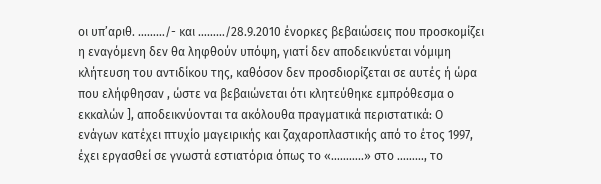οι υπ’αριθ. ………/- και ………/28.9.2010 ένορκες βεβαιώσεις που προσκομίζει η εναγόμενη δεν θα ληφθούν υπόψη, γιατί δεν αποδεικνύεται νόμιμη κλήτευση του αντιδίκου της, καθόσον δεν προσδιορίζεται σε αυτές ή ώρα που ελήφθησαν , ώστε να βεβαιώνεται ότι κλητεύθηκε εμπρόθεσμα ο εκκαλών ], αποδεικνύονται τα ακόλουθα πραγματικά περιστατικά: Ο ενάγων κατέχει πτυχίο μαγειρικής και ζαχαροπλαστικής από το έτος 1997, έχει εργασθεί σε γνωστά εστιατόρια όπως το «………..» στο ………, το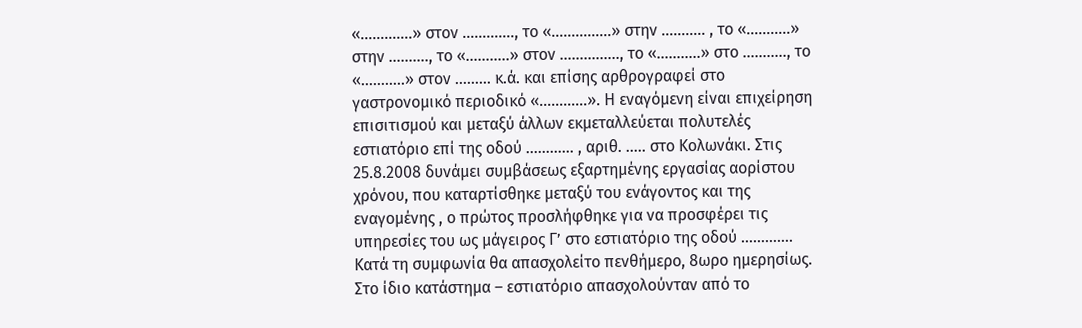«………….» στον …………., το «……………» στην ……….. , το «………..» στην ………., το «………..» στον …….…….., το «………..» στο ……….., το «………..» στον ……… κ.ά. και επίσης αρθρογραφεί στο γαστρονομικό περιοδικό «…………». Η εναγόμενη είναι επιχείρηση επισιτισμού και μεταξύ άλλων εκμεταλλεύεται πολυτελές εστιατόριο επί της οδού ………… , αριθ. ….. στο Κολωνάκι. Στις 25.8.2008 δυνάμει συμβάσεως εξαρτημένης εργασίας αορίστου χρόνου, που καταρτίσθηκε μεταξύ του ενάγοντος και της εναγομένης , ο πρώτος προσλήφθηκε για να προσφέρει τις υπηρεσίες του ως μάγειρος Γ’ στο εστιατόριο της οδού …………. Κατά τη συμφωνία θα απασχολείτο πενθήμερο, 8ωρο ημερησίως. Στο ίδιο κατάστημα – εστιατόριο απασχολούνταν από το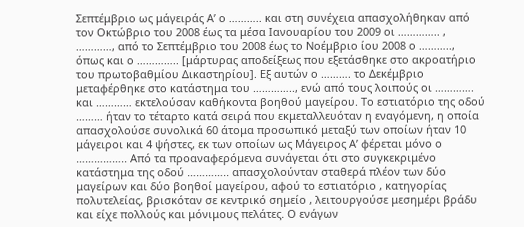Σεπτέμβριο ως μάγειράς Α’ ο ……….. και στη συνέχεια απασχολήθηκαν από τον Οκτώβριο του 2008 έως τα μέσα Ιανουαρίου του 2009 οι ………….. , …………, από το Σεπτέμβριο του 2008 έως το Νοέμβριο ίου 2008 ο ……….., όπως και ο ………….. [μάρτυρας αποδείξεως που εξετάσθηκε στο ακροατήριο του πρωτοβαθμίου Δικαστηρίου]. Εξ αυτών ο ………. το Δεκέμβριο μεταφέρθηκε στο κατάστημα του ………….., ενώ από τους λοιπούς οι …………. και ………… εκτελούσαν καθήκοντα βοηθού μαγείρου. Το εστιατόριο της οδού ……… ήταν το τέταρτο κατά σειρά που εκμεταλλευόταν η εναγόμενη, η οποία απασχολούσε συνολικά 60 άτομα προσωπικό μεταξύ των οποίων ήταν 10 μάγειροι και 4 ψήστες, εκ των οποίων ως Μάγειρος Α’ φέρεται μόνο ο …………….. Από τα προαναφερόμενα συνάγεται ότι στο συγκεκριμένο κατάστημα της οδού ………….. απασχολούνταν σταθερά πλέον των δύο μαγείρων και δύο βοηθοί μαγείρου, αφού το εστιατόριο , κατηγορίας πολυτελείας, βρισκόταν σε κεντρικό σημείο , λειτουργούσε μεσημέρι βράδυ και είχε πολλούς και μόνιμους πελάτες. Ο ενάγων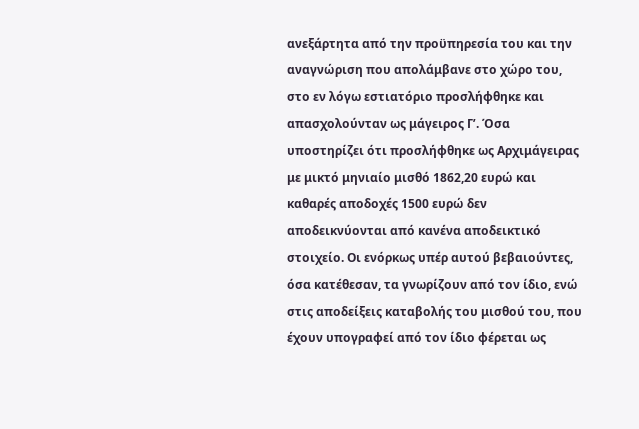ανεξάρτητα από την προϋπηρεσία του και την αναγνώριση που απολάμβανε στο χώρο του, στο εν λόγω εστιατόριο προσλήφθηκε και απασχολούνταν ως μάγειρος Γ’. Όσα υποστηρίζει ότι προσλήφθηκε ως Αρχιμάγειρας με μικτό μηνιαίο μισθό 1862,20 ευρώ και καθαρές αποδοχές 1500 ευρώ δεν αποδεικνύονται από κανένα αποδεικτικό στοιχείο. Οι ενόρκως υπέρ αυτού βεβαιούντες, όσα κατέθεσαν, τα γνωρίζουν από τον ίδιο, ενώ στις αποδείξεις καταβολής του μισθού του, που έχουν υπογραφεί από τον ίδιο φέρεται ως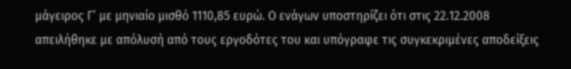μάγειρος Γ’ με μηνιαίο μισθό 1110,85 ευρώ. Ο ενάγων υποστηρίζει ότι στις 22.12.2008 απειλήθηκε με απόλυσή από τους εργοδότες του και υπόγραφε τις συγκεκριμένες αποδείξεις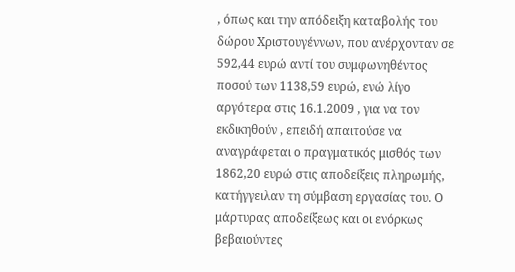, όπως και την απόδειξη καταβολής του δώρου Χριστουγέννων, που ανέρχονταν σε 592,44 ευρώ αντί του συμφωνηθέντος ποσού των 1138,59 ευρώ, ενώ λίγο αργότερα στις 16.1.2009 , για να τον εκδικηθούν , επειδή απαιτούσε να αναγράφεται ο πραγματικός μισθός των 1862,20 ευρώ στις αποδείξεις πληρωμής, κατήγγειλαν τη σύμβαση εργασίας του. Ο μάρτυρας αποδείξεως και οι ενόρκως βεβαιούντες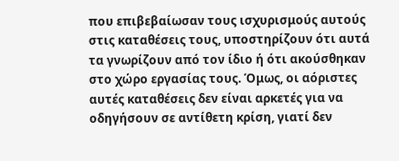που επιβεβαίωσαν τους ισχυρισμούς αυτούς στις καταθέσεις τους, υποστηρίζουν ότι αυτά τα γνωρίζουν από τον ίδιο ή ότι ακούσθηκαν στο χώρο εργασίας τους. Όμως, οι αόριστες αυτές καταθέσεις δεν είναι αρκετές για να οδηγήσουν σε αντίθετη κρίση, γιατί δεν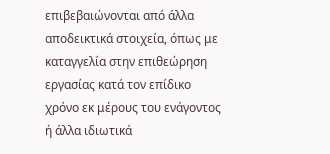επιβεβαιώνονται από άλλα αποδεικτικά στοιχεία, όπως με καταγγελία στην επιθεώρηση εργασίας κατά τον επίδικο χρόνο εκ μέρους του ενάγοντος ή άλλα ιδιωτικά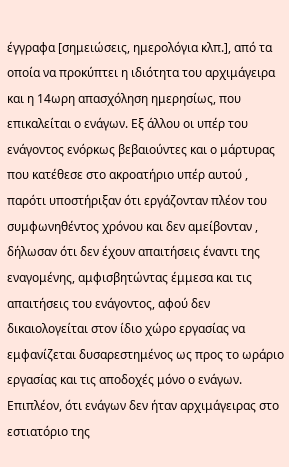έγγραφα [σημειώσεις, ημερολόγια κλπ.], από τα οποία να προκύπτει η ιδιότητα του αρχιμάγειρα και η 14ωρη απασχόληση ημερησίως, που επικαλείται ο ενάγων. Εξ άλλου οι υπέρ του ενάγοντος ενόρκως βεβαιούντες και ο μάρτυρας που κατέθεσε στο ακροατήριο υπέρ αυτού , παρότι υποστήριξαν ότι εργάζονταν πλέον του συμφωνηθέντος χρόνου και δεν αμείβονταν , δήλωσαν ότι δεν έχουν απαιτήσεις έναντι της εναγομένης, αμφισβητώντας έμμεσα και τις απαιτήσεις του ενάγοντος, αφού δεν δικαιολογείται στον ίδιο χώρο εργασίας να εμφανίζεται δυσαρεστημένος ως προς το ωράριο εργασίας και τις αποδοχές μόνο ο ενάγων. Επιπλέον, ότι ενάγων δεν ήταν αρχιμάγειρας στο εστιατόριο της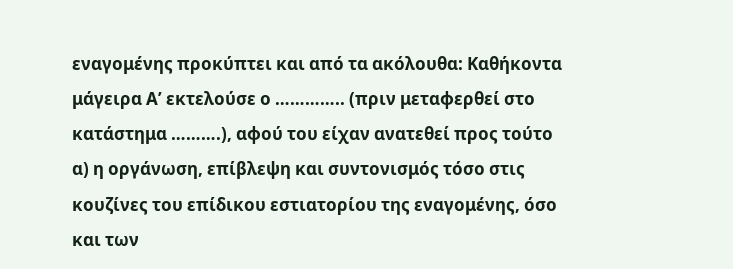εναγομένης προκύπτει και από τα ακόλουθα: Καθήκοντα μάγειρα Α’ εκτελούσε ο ………….. (πριν μεταφερθεί στο κατάστημα ……….), αφού του είχαν ανατεθεί προς τούτο α) η οργάνωση, επίβλεψη και συντονισμός τόσο στις κουζίνες του επίδικου εστιατορίου της εναγομένης, όσο και των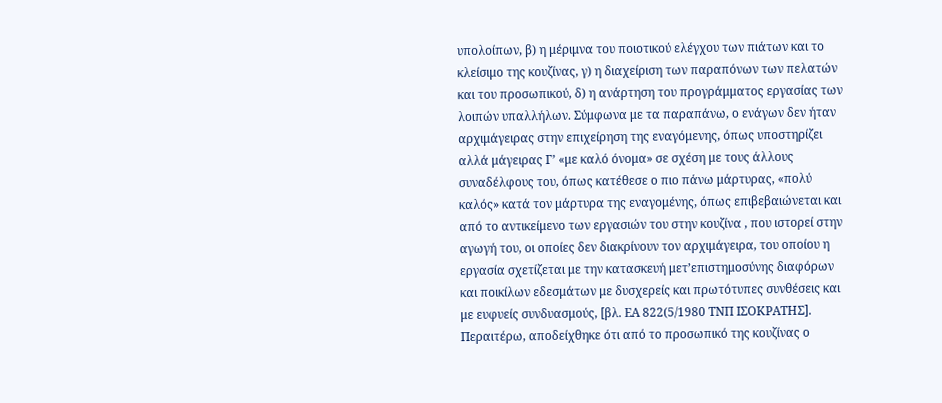υπολοίπων, β) η μέριμνα του ποιοτικού ελέγχου των πιάτων και το κλείσιμο της κουζίνας, γ) η διαχείριση των παραπόνων των πελατών και του προσωπικού, δ) η ανάρτηση του προγράμματος εργασίας των λοιπών υπαλλήλων. Σύμφωνα με τα παραπάνω, ο ενάγων δεν ήταν αρχιμάγειρας στην επιχείρηση της εναγόμενης, όπως υποστηρίζει αλλά μάγειρας Γ’ «με καλό όνομα» σε σχέση με τους άλλους συναδέλφους του, όπως κατέθεσε ο πιο πάνω μάρτυρας, «πολύ καλός» κατά τον μάρτυρα της εναγομένης, όπως επιβεβαιώνεται και από το αντικείμενο των εργασιών του στην κουζίνα , που ιστορεί στην αγωγή του, οι οποίες δεν διακρίνουν τον αρχιμάγειρα, του οποίου η εργασία σχετίζεται με την κατασκευή μετ’επιστημοσύνης διαφόρων και ποικίλων εδεσμάτων με δυσχερείς και πρωτότυπες συνθέσεις και με ευφυείς συνδυασμούς, [βλ. ΕΑ 822(5/1980 ΤΝΠ ΙΣΟΚΡΑΤΗΣ]. Περαιτέρω, αποδείχθηκε ότι από το προσωπικό της κουζίνας ο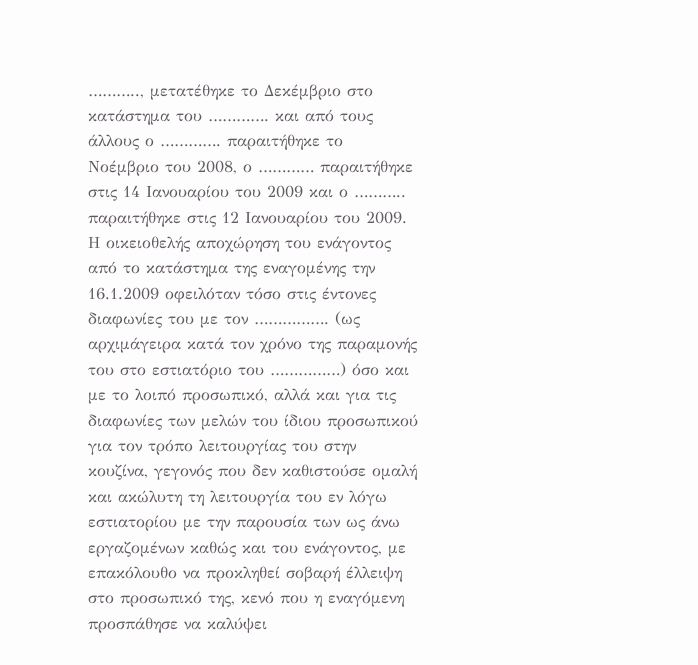……….., μετατέθηκε το Δεκέμβριο στο κατάστημα του …………. και από τους άλλους ο …………. παραιτήθηκε το Νοέμβριο του 2008, ο ………… παραιτήθηκε στις 14 Ιανουαρίου του 2009 και ο ……….. παραιτήθηκε στις 12 Ιανουαρίου του 2009. Η οικειοθελής αποχώρηση του ενάγοντος από το κατάστημα της εναγομένης την 16.1.2009 οφειλόταν τόσο στις έντονες διαφωνίες του με τον ……………. (ως αρχιμάγειρα κατά τον χρόνο της παραμονής του στο εστιατόριο του ……………) όσο και με το λοιπό προσωπικό, αλλά και για τις διαφωνίες των μελών του ίδιου προσωπικού για τον τρόπο λειτουργίας του στην κουζίνα, γεγονός που δεν καθιστούσε ομαλή και ακώλυτη τη λειτουργία του εν λόγω εστιατορίου με την παρουσία των ως άνω εργαζομένων καθώς και του ενάγοντος, με επακόλουθο να προκληθεί σοβαρή έλλειψη στο προσωπικό της, κενό που η εναγόμενη προσπάθησε να καλύψει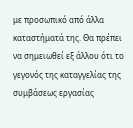με προσωπικό από άλλα καταστήματά της. Θα πρέπει να σημειωθεί εξ άλλου ότι το γεγονός της καταγγελίας της συμβάσεως εργασίας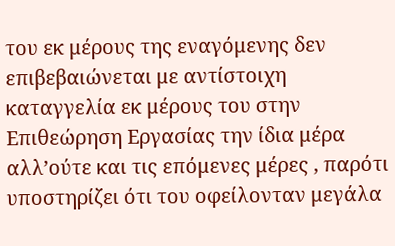του εκ μέρους της εναγόμενης δεν επιβεβαιώνεται με αντίστοιχη καταγγελία εκ μέρους του στην Επιθεώρηση Εργασίας την ίδια μέρα αλλ’ούτε και τις επόμενες μέρες , παρότι υποστηρίζει ότι του οφείλονταν μεγάλα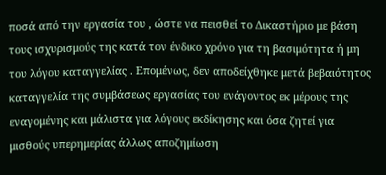ποσά από την εργασία του , ώστε να πεισθεί το Δικαστήριο με βάση τους ισχυρισμούς της κατά τον ένδικο χρόνο για τη βασιμότητα ή μη του λόγου καταγγελίας . Επομένως, δεν αποδείχθηκε μετά βεβαιότητος καταγγελία της συμβάσεως εργασίας του ενάγοντος εκ μέρους της εναγομένης και μάλιστα για λόγους εκδίκησης και όσα ζητεί για μισθούς υπερημερίας άλλως αποζημίωση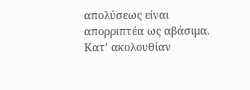απολύσεως είναι απορριπτέα ως αβάσιμα. Κατ’ ακολουθίαν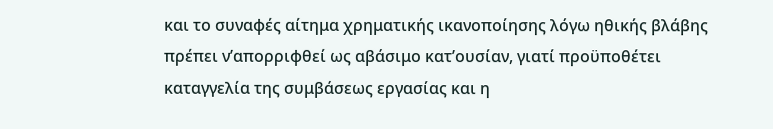και το συναφές αίτημα χρηματικής ικανοποίησης λόγω ηθικής βλάβης πρέπει ν’απορριφθεί ως αβάσιμο κατ’ουσίαν, γιατί προϋποθέτει καταγγελία της συμβάσεως εργασίας και η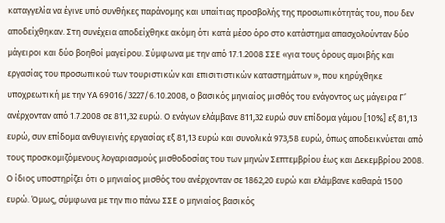καταγγελία να έγινε υπό συνθήκες παράνομης και υπαίτιας προσβολής της προσωπικότητάς του, που δεν αποδείχθηκαν. Στη συνέχεια αποδείχθηκε ακόμη ότι κατά μέσο όρο στο κατάστημα απασχολούνταν δύο μάγειροι και δύο βοηθοί μαγείρου. Σύμφωνα με την από 17.1.2008 ΣΣΕ «για τους όρους αμοιβής και εργασίας του προσωπικού των τουριστικών και επισιτιστικών καταστημάτων », που κηρύχθηκε υποχρεωτική με την ΥΑ 69016/3227/6.10.2008, ο βασικός μηνιαίος μισθός του ενάγοντος ως μάγειρα Γ’ ανέρχονταν από 1.7.2008 σε 811,32 ευρώ. Ο ενάγων ελάμβανε 811,32 ευρώ συν επίδομα γάμου [10%] εξ 81,13 ευρώ, συν επίδομα ανθυγιεινής εργασίας εξ 81,13 ευρώ και συνολικά 973,58 ευρώ, όπως αποδεικνύεται από τους προσκομιζόμενους λογαριασμούς μισθοδοσίας του των μηνών Σεπτεμβρίου έως και Δεκεμβρίου 2008. Ο ίδιος υποστηρίζει ότι ο μηνιαίος μισθός του ανέρχονταν σε 1862,20 ευρώ και ελάμβανε καθαρά 1500 ευρώ. Όμως, σύμφωνα με την πιο πάνω ΣΣΕ ο μηνιαίος βασικός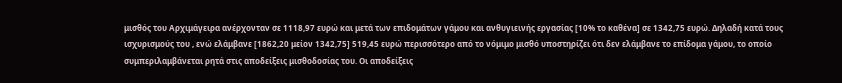μισθός του Αρχιμάγειρα ανέρχονταν σε 1118,97 ευρώ και μετά των επιδομάτων γάμου και ανθυγιεινής εργασίας [10% το καθένα] σε 1342,75 ευρώ. Δηλαδή κατά τους ισχυρισμούς του , ενώ ελάμβανε [1862,20 μείον 1342,75] 519,45 ευρώ περισσότερο από τo νόμιμο μισθό υποστηρίζει ότι δεν ελάμβανε το επίδομα γάμου, το οποίο συμπεριλαμβάνεται ρητά στις αποδείξεις μισθοδοσίας του. Οι αποδείξεις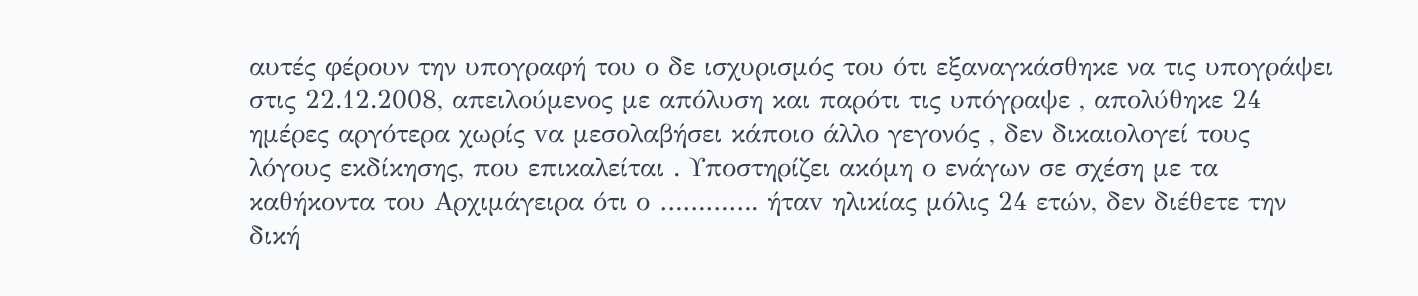αυτές φέρουν την υπογραφή του ο δε ισχυρισμός του ότι εξαναγκάσθηκε να τις υπογράψει στις 22.12.2008, απειλούμενος με απόλυση και παρότι τις υπόγραψε , απολύθηκε 24 ημέρες αργότερα χωρίς vα μεσολαβήσει κάποιο άλλο γεγονός , δεν δικαιολογεί τους λόγους εκδίκησης, που επικαλείται . Υποστηρίζει ακόμη ο ενάγων σε σχέση με τα καθήκοντα του Αρχιμάγειρα ότι ο …………. ήταv ηλικίας μόλις 24 ετών, δεν διέθετε την δική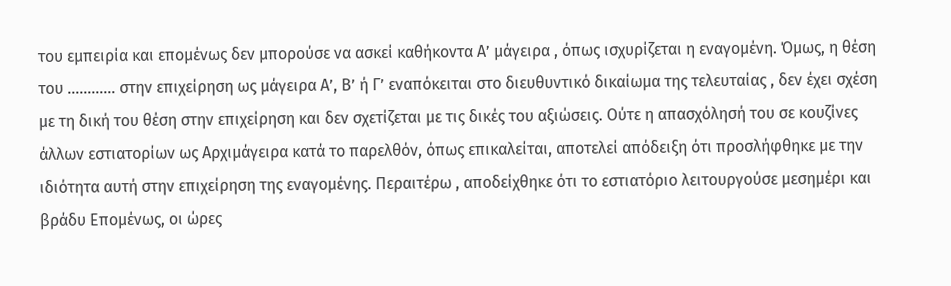του εμπειρία και επομένως δεν μπορούσε να ασκεί καθήκοντα Α’ μάγειρα , όπως ισχυρίζεται η εναγομένη. Όμως, η θέση του ………… στην επιχείρηση ως μάγειρα Α’, Β’ ή Γ’ εναπόκειται στο διευθυντικό δικαίωμα της τελευταίας , δεν έχει σχέση με τη δική του θέση στην επιχείρηση και δεν σχετίζεται με τις δικές του αξιώσεις. Ούτε η απασχόλησή του σε κουζίνες άλλων εστιατορίων ως Αρχιμάγειρα κατά το παρελθόν, όπως επικαλείται, αποτελεί απόδειξη ότι προσλήφθηκε με την ιδιότητα αυτή στην επιχείρηση της εναγομένης. Περαιτέρω , αποδείχθηκε ότι το εστιατόριο λειτουργούσε μεσημέρι και βράδυ Επομένως, οι ώρες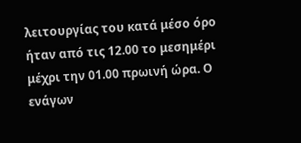λειτουργίας του κατά μέσο όρο ήταν από τις 12.00 το μεσημέρι μέχρι την 01.00 πρωινή ώρα. Ο ενάγων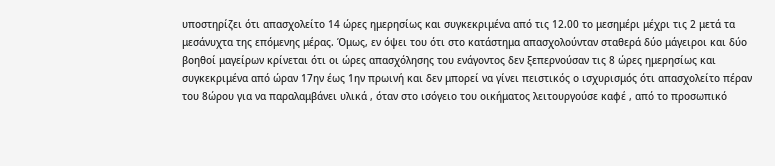υποστηρίζει ότι απασχολείτο 14 ώρες ημερησίως και συγκεκριμένα από τις 12.00 το μεσημέρι μέχρι τις 2 μετά τα μεσάνυχτα της επόμενης μέρας. Όμως, εν όψει του ότι στο κατάστημα απασχολούνταν σταθερά δύο μάγειροι και δύο βοηθοί μαγείρων κρίνεται ότι οι ώρες απασχόλησης του ενάγοντος δεν ξεπερνούσαν τις 8 ώρες ημερησίως και συγκεκριμένα από ώραν 17ην έως 1ην πρωινή και δεν μπορεί να γίνει πειστικός ο ισχυρισμός ότι απασχολείτο πέραν του 8ώρου για να παραλαμβάνει υλικά , όταν στο ισόγειο του οικήματος λειτουργούσε καφέ , από το προσωπικό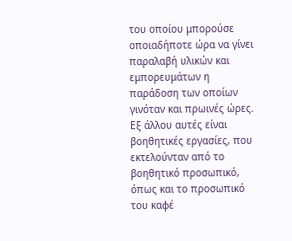του οποίου μπορούσε οποιαδήποτε ώρα να γίνει παραλαβή υλικών και εμπορευμάτων η παράδοση των οποίων γινόταν και πρωινές ώρες. Εξ άλλου αυτές είναι βοηθητικές εργασίες, που εκτελούνταν από το βοηθητικό προσωπικό, όπως και το προσωπικό του καφέ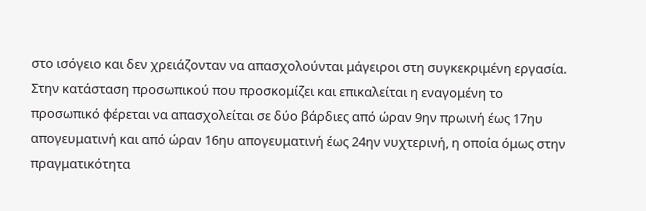στο ισόγειο και δεν χρειάζονταν να απασχολούνται μάγειροι στη συγκεκριμένη εργασία. Στην κατάσταση προσωπικού που προσκομίζει και επικαλείται η εναγομένη το προσωπικό φέρεται να απασχολείται σε δύο βάρδιες από ώραν 9ην πρωινή έως 17ηυ απογευματινή και από ώραν 16ηυ απογευματινή έως 24ην νυχτερινή, η οποία όμως στην πραγματικότητα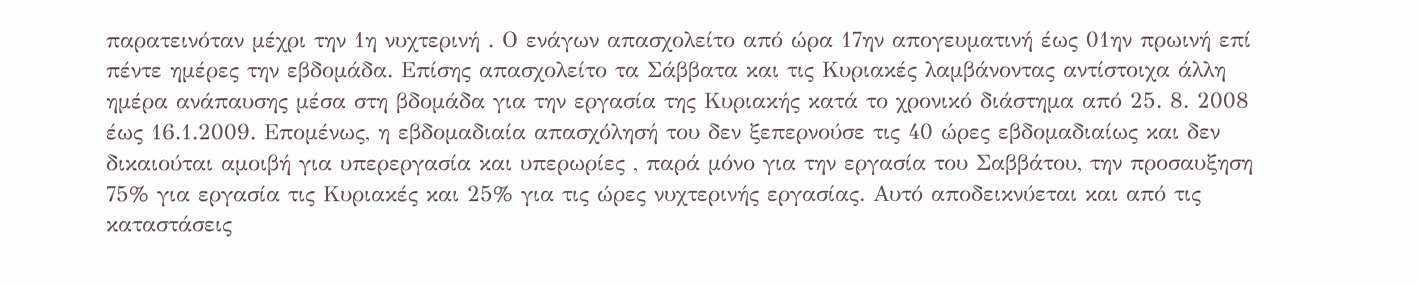παρατεινόταν μέχρι την 1η νυχτερινή . Ο ενάγων απασχολείτο από ώρα 17ην απογευματινή έως 01ην πρωινή επί πέντε ημέρες την εβδομάδα. Επίσης απασχολείτο τα Σάββατα και τις Κυριακές λαμβάνοντας αντίστοιχα άλλη ημέρα ανάπαυσης μέσα στη βδομάδα για την εργασία της Κυριακής κατά το χρονικό διάστημα από 25. 8. 2008 έως 16.1.2009. Επομένως, η εβδομαδιαία απασχόλησή του δεν ξεπερνούσε τις 40 ώρες εβδομαδιαίως και δεν δικαιούται αμοιβή για υπερεργασία και υπερωρίες , παρά μόνο για την εργασία του Σαββάτου, την προσαυξηση 75% για εργασία τις Κυριακές και 25% για τις ώρες νυχτερινής εργασίας. Αυτό αποδεικνύεται και από τις καταστάσεις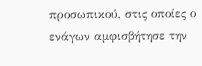προσωπικού, στις οποίες ο ενάγων αμφισβήτησε την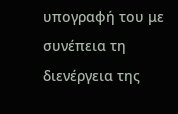υπογραφή του με συνέπεια τη διενέργεια της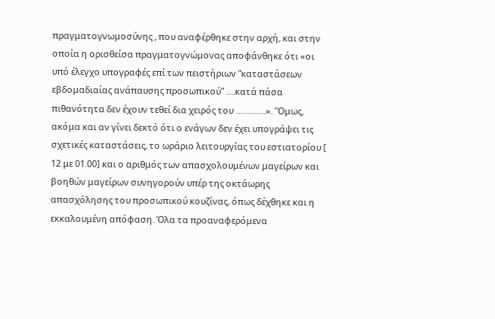πραγματογνωμοσύνης , που αναφέρθηκε στην αρχή, και στην οποία η ορισθείσα πραγματογνώμονας αποφάνθηκε ότι «οι υπό έλεγχο υπογραφές επί των πειστήριων “καταστάσεων εβδομαδιαίας ανάπαυσης προσωπικού” ….κατά πάσα πιθανότητα δεν έχουν τεθεί δια χειρός του ………….». ‘Όμως, ακόμα και αν γίνει δεκτό ότι ο ενάγων δεν έχει υπογράψει τις σχετικές καταστάσεις, το ωράριο λειτουργίας του εστιατορίου [ 12 με 01.00] και ο αριθμός των απασχολουμένων μαγείρων και βοηθών μαγείρων συνηγορούν υπέρ της οκτάωρης απασχόλησης του προσωπικού κουζίνας, όπως δέχθηκε και η εκκαλουμένη απόφαση. Όλα τα προαναφερόμενα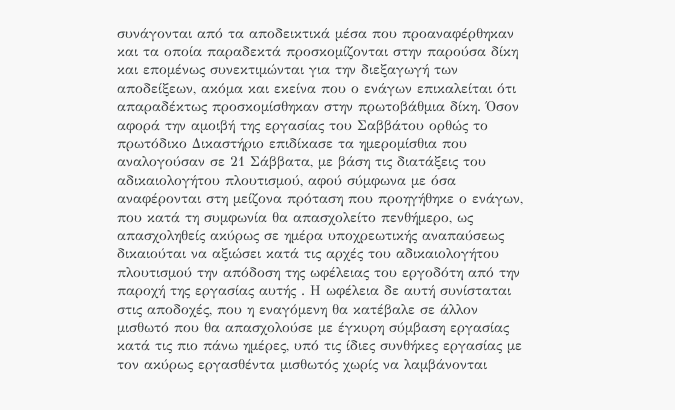συνάγονται από τα αποδεικτικά μέσα που προαναφέρθηκαν και τα οποία παραδεκτά προσκομίζονται στην παρούσα δίκη και επομένως συνεκτιμώνται για την διεξαγωγή των αποδείξεων, ακόμα και εκείνα που ο ενάγων επικαλείται ότι απαραδέκτως προσκομίσθηκαν στην πρωτοβάθμια δίκη. Όσον αφορά την αμοιβή της εργασίας του Σαββάτου ορθώς το πρωτόδικο Δικαστήριο επιδίκασε τα ημερομίσθια που αναλογούσαν σε 21 Σάββατα, με βάση τις διατάξεις του αδικαιολογήτου πλουτισμού, αφού σύμφωνα με όσα αναφέρονται στη μείζονα πρόταση που προηγήθηκε ο ενάγων, που κατά τη συμφωνία θα απασχολείτο πενθήμερο, ως απασχοληθείς ακύρως σε ημέρα υποχρεωτικής αναπαύσεως δικαιούται να αξιώσει κατά τις αρχές του αδικαιολογήτου πλουτισμού την απόδοση της ωφέλειας του εργοδότη από την παροχή της εργασίας αυτής . Η ωφέλεια δε αυτή συνίσταται στις αποδοχές, που η εναγόμενη θα κατέβαλε σε άλλον μισθωτό που θα απασχολούσε με έγκυρη σύμβαση εργασίας κατά τις πιο πάνω ημέρες, υπό τις ίδιες συνθήκες εργασίας με τον ακύρως εργασθέντα μισθωτός χωρίς να λαμβάνονται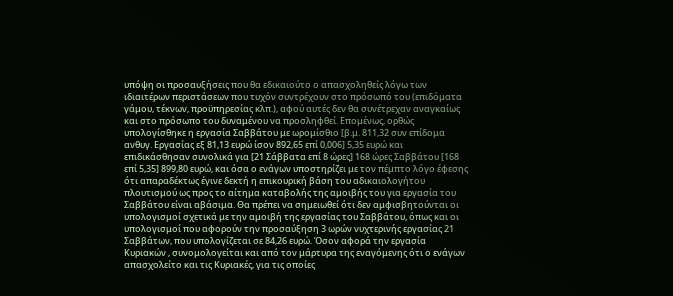υπόψη οι προσαυξήσεις που θα εδικαιούτο ο απασχοληθείς λόγω των ιδιαιτέρων περιστάσεων που τυχόν συντρέχουν στο πρόσωπό του (επιδόματα γάμου, τέκνων, προϋπηρεσίας κλπ.), αφού αυτές δεν θα συνέτρεχαν αναγκαίως και στο πρόσωπο του δυναμένου να προσληφθεί. Επομένως, ορθώς υπολογίσθηκε η εργασία Σαββάτου με ωρομίσθιο [β.μ. 811,32 συν επίδομα ανθυγ. Εργασίας εξ 81,13 ευρώ ίσον 892,65 επί 0,006] 5,35 ευρώ και επιδικάσθησαν συνολικά για [21 Σάββατα επί 8 ώρες] 168 ώρες Σαββάτου [168 επί 5,35] 899,80 ευρώ, και όσα ο ενάγων υποστηρίζει με τον πέμπτο λόγο έφεσης ότι απαραδέκτως έγινε δεκτή η επικουρική βάση του αδικαιολογήτου πλουτισμού ως προς το αίτημα καταβολής της αμοιβής του για εργασία του Σαββάτου είναι αβάσιμα. Θα πρέπει να σημειωθεί ότι δεν αμφισβητούνται οι υπολογισμοί σχετικά με την αμοιβή της εργασίας του Σαββάτου, όπως και οι υπολογισμοί που αφορούν την προσαύξηση 3 ωρών νυχτερινής εργασίας 21 Σαββάτων, που υπολογίζεται σε 84,26 ευρώ. Όσον αφορά την εργασία Κυριακών , συνομολογείται και από τον μάρτυρα της εναγόμενης ότι ο ενάγων απασχολείτο και τις Κυριακές, για τις οποίες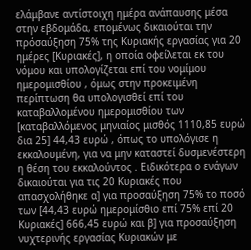ελάμβανε αντίστοιχη ημέρα ανάπαυσης μέσα στην εβδομάδα, επομένως δικαιούται την πρόσαύξηση 75% της Κυριακής εργασίας για 20 ημέρες [Κυριακές], η οποία οφείλεται εκ του νόμου και υπολογίζεται επί του νομίμου ημερομισθίου , όμως στην προκειμένη περίπτωση θα υπολογισθεί επί του καταβαλλομένου ημερομισθίου των [καταβαλλόμενος μηνιαίος μισθός 1110,85 ευρώ δια 25] 44,43 ευρώ , όπως το υπολόγισε η εκκαλουμένη, για να μην καταστεί δυσμενέστερη η θέση του εκκαλούντος . Ειδικότερα ο ενάγων δικαιούται για τις 20 Κυριακές που απασχολήθηκε α] για προσαύξηση 75% το ποσό των [44,43 ευρώ ημερομίσθιο επί 75% επί 20 Κυριακές] 666,45 ευρώ και β] για προσαύξηση νυχτερινής εργασίας Κυριακών με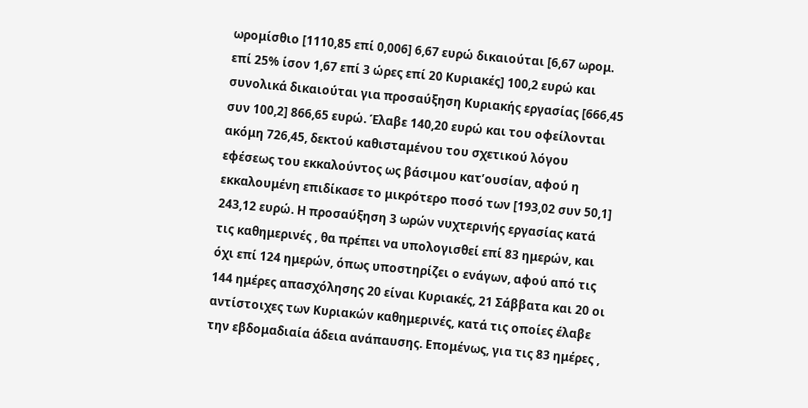ωρομίσθιο [1110,85 επί 0,006] 6,67 ευρώ δικαιούται [6,67 ωρομ. επί 25% ίσον 1,67 επί 3 ώρες επί 20 Κυριακές] 100,2 ευρώ και συνολικά δικαιούται για προσαύξηση Κυριακής εργασίας [666,45 συν 100,2] 866,65 ευρώ. Έλαβε 140,20 ευρώ και του οφείλονται ακόμη 726,45, δεκτού καθισταμένου του σχετικού λόγου εφέσεως του εκκαλούντος ως βάσιμου κατ’ουσίαν, αφού η εκκαλουμένη επιδίκασε το μικρότερο ποσό των [193,02 συν 50,1] 243,12 ευρώ. Η προσαύξηση 3 ωρών νυχτερινής εργασίας κατά τις καθημερινές , θα πρέπει να υπολογισθεί επί 83 ημερών, και όχι επί 124 ημερών, όπως υποστηρίζει ο ενάγων, αφού από τις 144 ημέρες απασχόλησης 20 είναι Κυριακές, 21 Σάββατα και 20 οι αντίστοιχες των Κυριακών καθημερινές, κατά τις οποίες έλαβε την εβδομαδιαία άδεια ανάπαυσης. Επομένως, για τις 83 ημέρες ,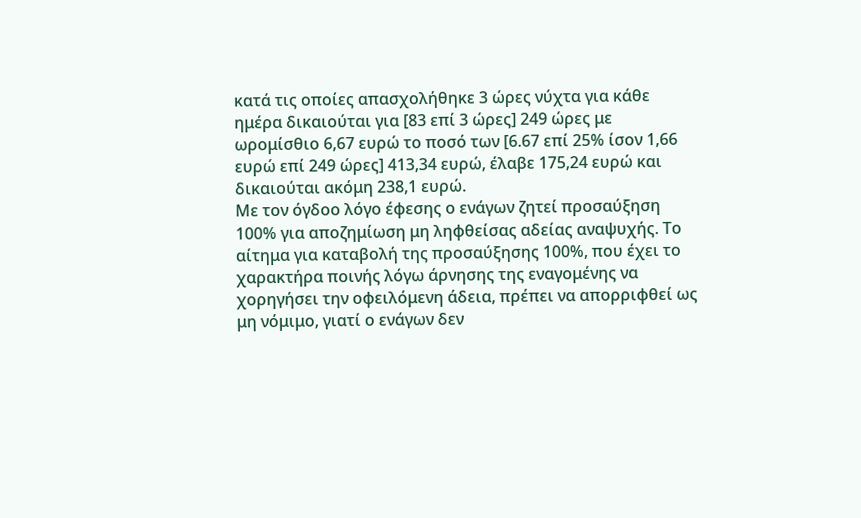κατά τις οποίες απασχολήθηκε 3 ώρες νύχτα για κάθε ημέρα δικαιούται για [83 επί 3 ώρες] 249 ώρες με ωρομίσθιο 6,67 ευρώ το ποσό των [6.67 επί 25% ίσον 1,66 ευρώ επί 249 ώρες] 413,34 ευρώ, έλαβε 175,24 ευρώ και δικαιούται ακόμη 238,1 ευρώ.
Με τον όγδοο λόγο έφεσης ο ενάγων ζητεί προσαύξηση 100% για αποζημίωση μη ληφθείσας αδείας αναψυχής. Το αίτημα για καταβολή της προσαύξησης 100%, που έχει το χαρακτήρα ποινής λόγω άρνησης της εναγομένης να χορηγήσει την οφειλόμενη άδεια, πρέπει να απορριφθεί ως μη νόμιμο, γιατί ο ενάγων δεν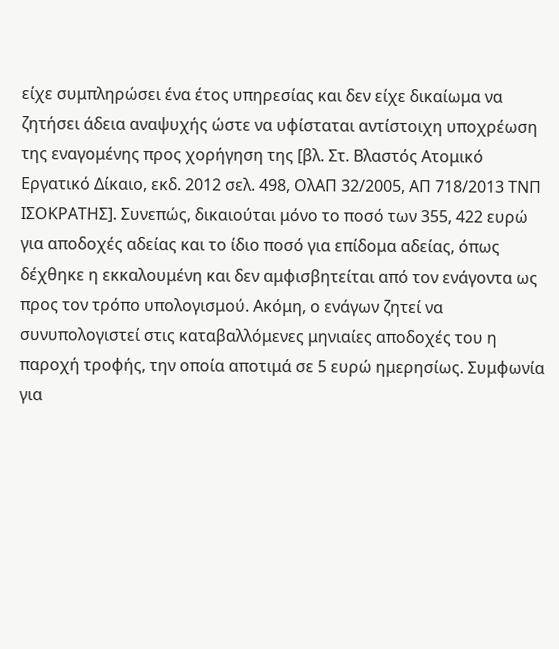είχε συμπληρώσει ένα έτος υπηρεσίας και δεν είχε δικαίωμα να ζητήσει άδεια αναψυχής ώστε να υφίσταται αντίστοιχη υποχρέωση της εναγομένης προς χορήγηση της [βλ. Στ. Βλαστός Ατομικό Εργατικό Δίκαιο, εκδ. 2012 σελ. 498, ΟλΑΠ 32/2005, ΑΠ 718/2013 ΤΝΠ ΙΣΟΚΡΑΤΗΣ]. Συνεπώς, δικαιούται μόνο το ποσό των 355, 422 ευρώ για αποδοχές αδείας και το ίδιο ποσό για επίδομα αδείας, όπως δέχθηκε η εκκαλουμένη και δεν αμφισβητείται από τον ενάγοντα ως προς τον τρόπο υπολογισμού. Ακόμη, ο ενάγων ζητεί να συνυπολογιστεί στις καταβαλλόμενες μηνιαίες αποδοχές του η παροχή τροφής, την οποία αποτιμά σε 5 ευρώ ημερησίως. Συμφωνία για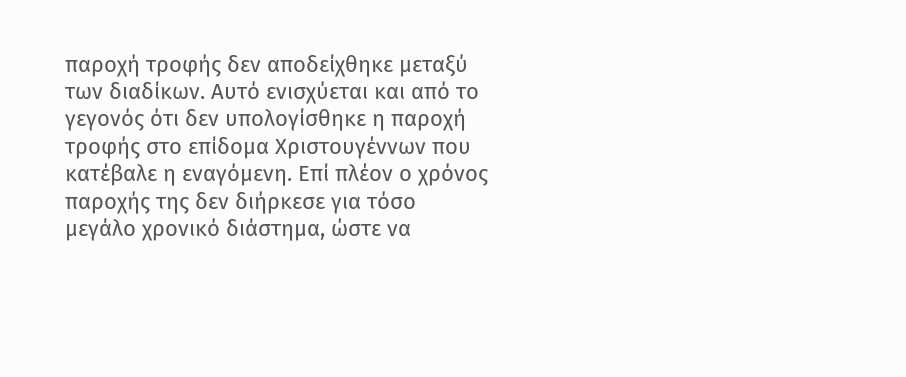παροχή τροφής δεν αποδείχθηκε μεταξύ των διαδίκων. Αυτό ενισχύεται και από το γεγονός ότι δεν υπολογίσθηκε η παροχή τροφής στο επίδομα Χριστουγέννων που κατέβαλε η εναγόμενη. Επί πλέον ο χρόνος παροχής της δεν διήρκεσε για τόσο μεγάλο χρονικό διάστημα, ώστε να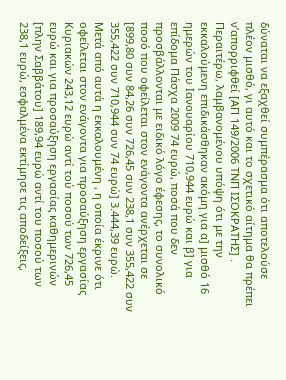δύναται να εξαχθεί συμπέρασμα ότι αποτελούσε πλέον μισθό, γι αυτό και το σχετικό αίτημα θα πρέπει ν’απορριφθεί [ΑΠ 149/2006 ΤΝΠ ΙΣΟΚΡΑΤΗΣ] . Περαιτέρω, λαμβανομένου υπόψη ότι με την εκκαλούμενη επιδικάσθηκαν ακόμη για α] μισθό 16 ημερών του Ιανουαρίου 710,944 ευρώ και β] για επίδομα Πάσχα 2009 74 ευρώ, ποσά που δεν προσβάλλονται με ειδικό λόγο έφεσης, το συνολικό ποσό που οφείλεται στον ενάγοντα ανέρχεται σε [899,80 συν 84,26 συν 726,45 συν 238,1 συν 355,422 συν 355,422 συν 710,944 συν 74 ευρώ] 3.444,39 ευρώ.
Μετά από αυτά η εκκαλουμένη , η οποία έκρινε ότι οφείλεται στον ενάγοντα για προσαύξηση εργασίας Κυριακών 243,12 ευρώ αντί τού ποσού των 726,45 ευρώ και για προσαύξηση εργασίας καθημερινών [πλην Σαββάτου] 189,94 ευρώ αντί του ποσού των 238,1 ευρώ, εσφαλμένα εκτίμησε τις αποδείξεις,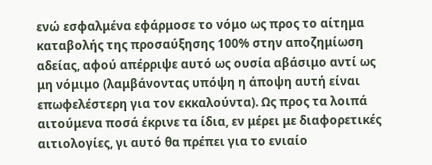ενώ εσφαλμένα εφάρμοσε το νόμο ως προς το αίτημα καταβολής της προσαύξησης 100% στην αποζημίωση αδείας, αφού απέρριψε αυτό ως ουσία αβάσιμο αντί ως μη νόμιμο (λαμβάνοντας υπόψη η άποψη αυτή είναι επωφελέστερη για τον εκκαλούντα). Ως προς τα λοιπά αιτούμενα ποσά έκρινε τα ίδια, εν μέρει με διαφορετικές αιτιολογίες, γι αυτό θα πρέπει για το ενιαίο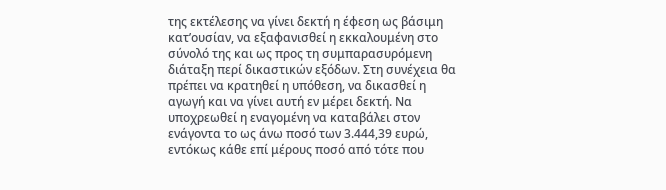της εκτέλεσης να γίνει δεκτή η έφεση ως βάσιμη κατ’ουσίαν, να εξαφανισθεί η εκκαλουμένη στο σύνολό της και ως προς τη συμπαρασυρόμενη διάταξη περί δικαστικών εξόδων. Στη συνέχεια θα πρέπει να κρατηθεί η υπόθεση, να δικασθεί η αγωγή και να γίνει αυτή εν μέρει δεκτή. Να υποχρεωθεί η εναγομένη να καταβάλει στον ενάγοντα το ως άνω ποσό των 3.444,39 ευρώ, εντόκως κάθε επί μέρους ποσό από τότε που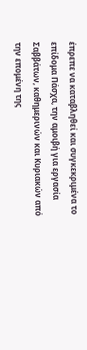έπρεπε να καταβληθεί και συγκεκριμένα το επίδομα Πάσχα, την αμοιβή για εργασία Σαββάτων, καθημερινών και Κυριακών από την επομένη της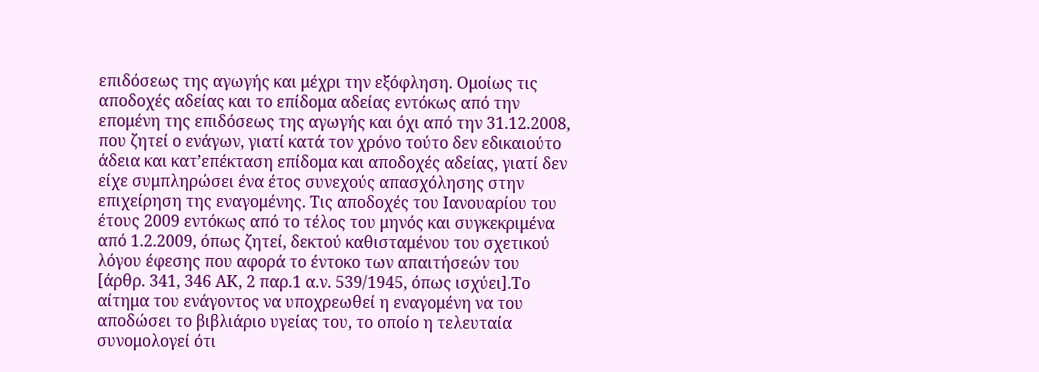επιδόσεως της αγωγής και μέχρι την εξόφληση. Ομοίως τις αποδοχές αδείας και το επίδομα αδείας εντόκως από την επομένη της επιδόσεως της αγωγής και όχι από την 31.12.2008, που ζητεί ο ενάγων, γιατί κατά τον χρόνο τούτο δεν εδικαιούτο άδεια και κατ’επέκταση επίδομα και αποδοχές αδείας, γιατί δεν είχε συμπληρώσει ένα έτος συνεχούς απασχόλησης στην επιχείρηση της εναγομένης. Τις αποδοχές του Ιανουαρίου του έτους 2009 εντόκως από το τέλος του μηνός και συγκεκριμένα από 1.2.2009, όπως ζητεί, δεκτού καθισταμένου του σχετικού λόγου έφεσης που αφορά το έντοκο των απαιτήσεών του [άρθρ. 341, 346 ΑΚ, 2 παρ.1 α.ν. 539/1945, όπως ισχύει].Το αίτημα του ενάγοντος να υποχρεωθεί η εναγομένη να του αποδώσει το βιβλιάριο υγείας του, το οποίο η τελευταία συνομολογεί ότι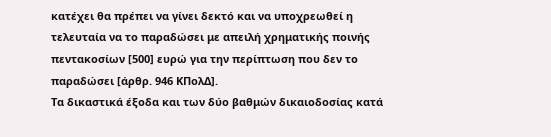κατέχει θα πρέπει να γίνει δεκτό και να υποχρεωθεί η τελευταία να το παραδώσει με απειλή χρηματικής ποινής πεντακοσίων [500] ευρώ για την περίπτωση που δεν το παραδώσει [άρθρ. 946 ΚΠολΔ].
Τα δικαστικά έξοδα και των δύο βαθμών δικαιοδοσίας κατά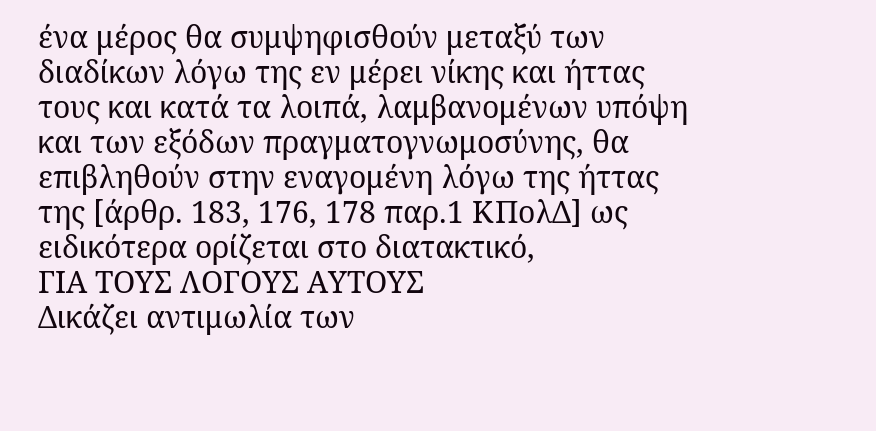ένα μέρος θα συμψηφισθούν μεταξύ των διαδίκων λόγω της εν μέρει νίκης και ήττας τους και κατά τα λοιπά, λαμβανομένων υπόψη και των εξόδων πραγματογνωμοσύνης, θα επιβληθούν στην εναγομένη λόγω της ήττας της [άρθρ. 183, 176, 178 παρ.1 ΚΠολΔ] ως ειδικότερα ορίζεται στο διατακτικό,
ΓΙΑ ΤΟΥΣ ΛΟΓΟΥΣ ΑΥΤΟΥΣ
Δικάζει αντιμωλία των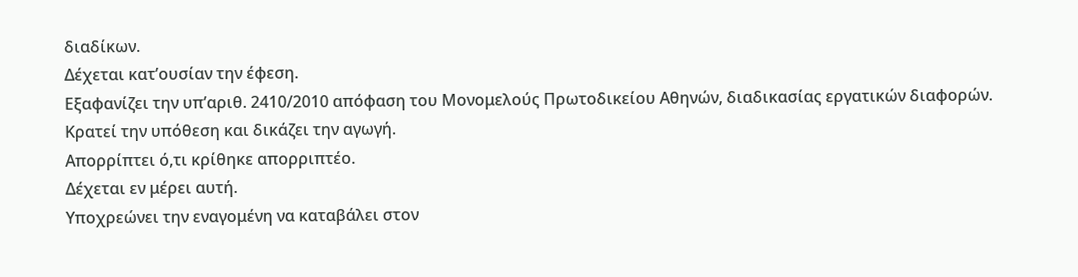διαδίκων.
Δέχεται κατ’ουσίαν την έφεση.
Εξαφανίζει την υπ’αριθ. 2410/2010 απόφαση του Μονομελούς Πρωτοδικείου Αθηνών, διαδικασίας εργατικών διαφορών.
Κρατεί την υπόθεση και δικάζει την αγωγή.
Απορρίπτει ό,τι κρίθηκε απορριπτέο.
Δέχεται εν μέρει αυτή.
Υποχρεώνει την εναγομένη να καταβάλει στον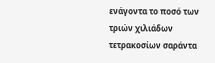ενάγοντα το ποσό των τριών χιλιάδων τετρακοσίων σαράντα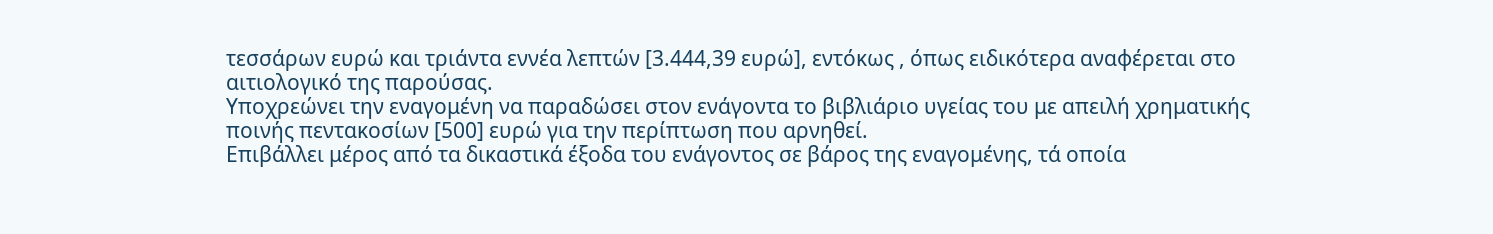τεσσάρων ευρώ και τριάντα εννέα λεπτών [3.444,39 ευρώ], εντόκως , όπως ειδικότερα αναφέρεται στο αιτιολογικό της παρούσας.
Υποχρεώνει την εναγομένη να παραδώσει στον ενάγοντα το βιβλιάριο υγείας του με απειλή χρηματικής ποινής πεντακοσίων [500] ευρώ για την περίπτωση που αρνηθεί.
Επιβάλλει μέρος από τα δικαστικά έξοδα του ενάγοντος σε βάρος της εναγομένης, τά οποία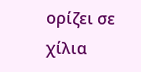ορίζει σε χίλια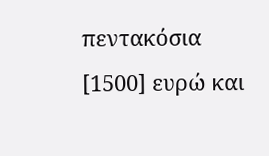πεντακόσια [1500] ευρώ και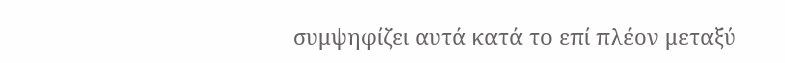συμψηφίζει αυτά κατά το επί πλέον μεταξύ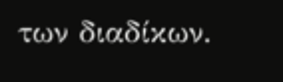των διαδίκων.